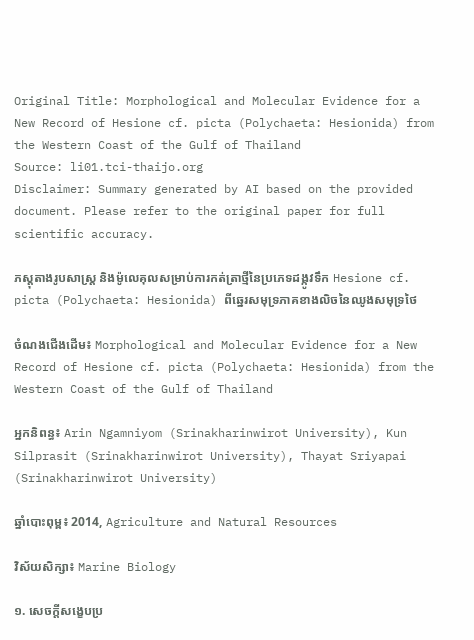Original Title: Morphological and Molecular Evidence for a New Record of Hesione cf. picta (Polychaeta: Hesionida) from the Western Coast of the Gulf of Thailand
Source: li01.tci-thaijo.org
Disclaimer: Summary generated by AI based on the provided document. Please refer to the original paper for full scientific accuracy.

ភស្តុតាងរូបសាស្ត្រ និងម៉ូលេគុលសម្រាប់ការកត់ត្រាថ្មីនៃប្រភេទដង្កូវទឹក Hesione cf. picta (Polychaeta: Hesionida) ពីឆ្នេរសមុទ្រភាគខាងលិចនៃឈូងសមុទ្រថៃ

ចំណងជើងដើម៖ Morphological and Molecular Evidence for a New Record of Hesione cf. picta (Polychaeta: Hesionida) from the Western Coast of the Gulf of Thailand

អ្នកនិពន្ធ៖ Arin Ngamniyom (Srinakharinwirot University), Kun Silprasit (Srinakharinwirot University), Thayat Sriyapai (Srinakharinwirot University)

ឆ្នាំបោះពុម្ព៖ 2014, Agriculture and Natural Resources

វិស័យសិក្សា៖ Marine Biology

១. សេចក្តីសង្ខេបប្រ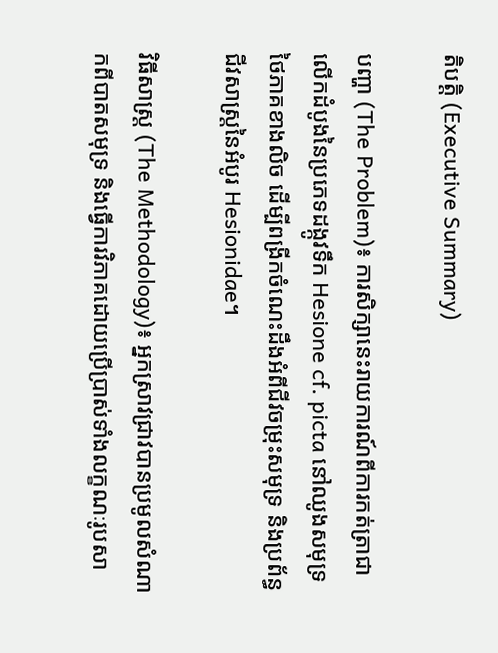តិបត្តិ (Executive Summary)

បញ្ហា (The Problem)៖ ការសិក្សានេះរាយការណ៍ពីការកត់ត្រាជាលើកដំបូងនៃប្រភេទដង្កូវទឹក Hesione cf. picta នៅឈូងសមុទ្រថៃភាគខាងលិច ដើម្បីពង្រីកចំណេះដឹងអំពីជីវចម្រុះសមុទ្រ និងប្រព័ន្ធជីវសាស្ត្រនៃអំបូរ Hesionidae។

វិធីសាស្ត្រ (The Methodology)៖ អ្នកស្រាវជ្រាវបានប្រមូលសំណាកពីបាតសមុទ្រ និងធ្វើការវិភាគដោយប្រើប្រាស់ទាំងលក្ខណៈរូបសា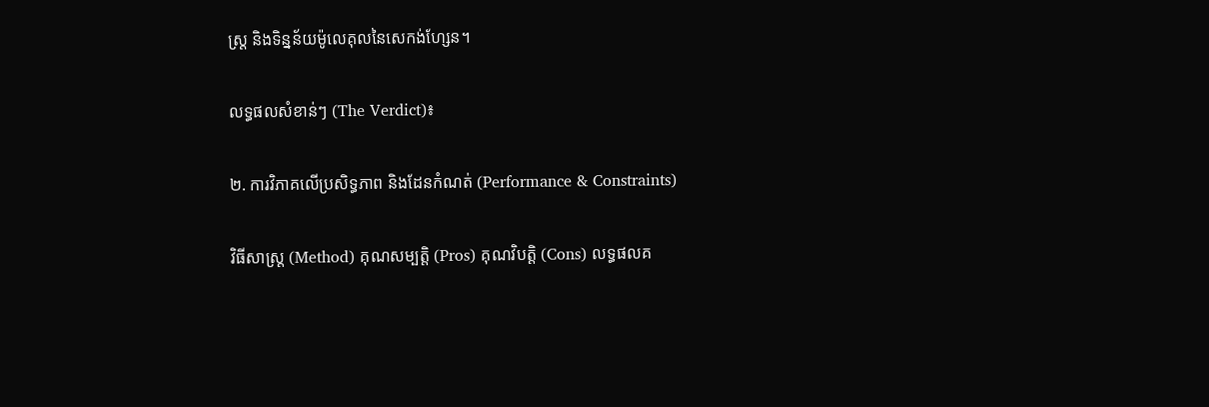ស្ត្រ និងទិន្នន័យម៉ូលេគុលនៃសេកង់ហ្សែន។

លទ្ធផលសំខាន់ៗ (The Verdict)៖

២. ការវិភាគលើប្រសិទ្ធភាព និងដែនកំណត់ (Performance & Constraints)

វិធីសាស្ត្រ (Method) គុណសម្បត្តិ (Pros) គុណវិបត្តិ (Cons) លទ្ធផលគ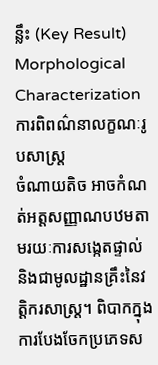ន្លឹះ (Key Result)
Morphological Characterization
ការពិពណ៌នាលក្ខណៈរូបសាស្ត្រ
ចំណាយតិច អាចកំណត់អត្តសញ្ញាណបឋមតាមរយៈការសង្កេតផ្ទាល់ និងជាមូលដ្ឋានគ្រឹះនៃវត្តិករសាស្ត្រ។ ពិបាកក្នុងការបែងចែកប្រភេទស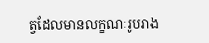ត្វដែលមានលក្ខណៈរូបរាង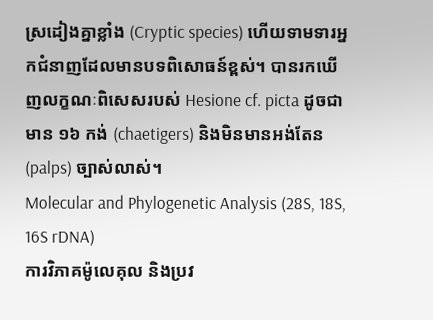ស្រដៀងគ្នាខ្លាំង (Cryptic species) ហើយទាមទារអ្នកជំនាញដែលមានបទពិសោធន៍ខ្ពស់។ បានរកឃើញលក្ខណៈពិសេសរបស់ Hesione cf. picta ដូចជាមាន ១៦ កង់ (chaetigers) និងមិនមានអង់តែន (palps) ច្បាស់លាស់។
Molecular and Phylogenetic Analysis (28S, 18S, 16S rDNA)
ការវិភាគម៉ូលេគុល និងប្រវ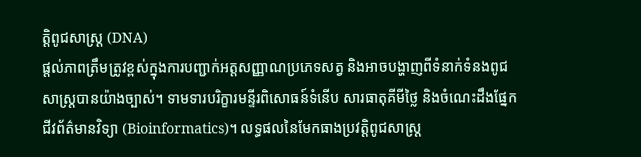ត្តិពូជសាស្ត្រ (DNA)
ផ្តល់ភាពត្រឹមត្រូវខ្ពស់ក្នុងការបញ្ជាក់អត្តសញ្ញាណប្រភេទសត្វ និងអាចបង្ហាញពីទំនាក់ទំនងពូជសាស្ត្របានយ៉ាងច្បាស់។ ទាមទារបរិក្ខារមន្ទីរពិសោធន៍ទំនើប សារធាតុគីមីថ្លៃ និងចំណេះដឹងផ្នែកជីវព័ត៌មានវិទ្យា (Bioinformatics)។ លទ្ធផលនៃមែកធាងប្រវត្តិពូជសាស្ត្រ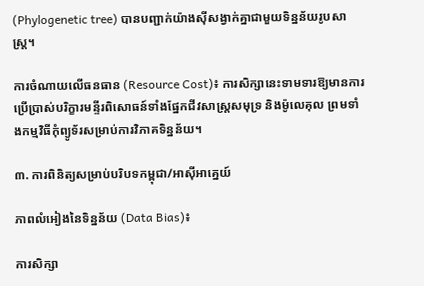(Phylogenetic tree) បានបញ្ជាក់យ៉ាងស៊ីសង្វាក់គ្នាជាមួយទិន្នន័យរូបសាស្ត្រ។

ការចំណាយលើធនធាន (Resource Cost)៖ ការសិក្សានេះទាមទារឱ្យមានការប្រើប្រាស់បរិក្ខារមន្ទីរពិសោធន៍ទាំងផ្នែកជីវសាស្ត្រសមុទ្រ និងម៉ូលេគុល ព្រមទាំងកម្មវិធីកុំព្យូទ័រសម្រាប់ការវិភាគទិន្នន័យ។

៣. ការពិនិត្យសម្រាប់បរិបទកម្ពុជា/អាស៊ីអាគ្នេយ៍

ភាពលំអៀងនៃទិន្នន័យ (Data Bias)៖

ការសិក្សា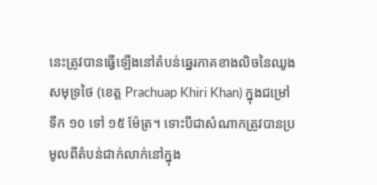នេះត្រូវបានធ្វើឡើងនៅតំបន់ឆ្នេរភាគខាងលិចនៃឈូងសមុទ្រថៃ (ខេត្ត Prachuap Khiri Khan) ក្នុងជម្រៅទឹក ១០ ទៅ ១៥ ម៉ែត្រ។ ទោះបីជាសំណាកត្រូវបានប្រមូលពីតំបន់ជាក់លាក់នៅក្នុង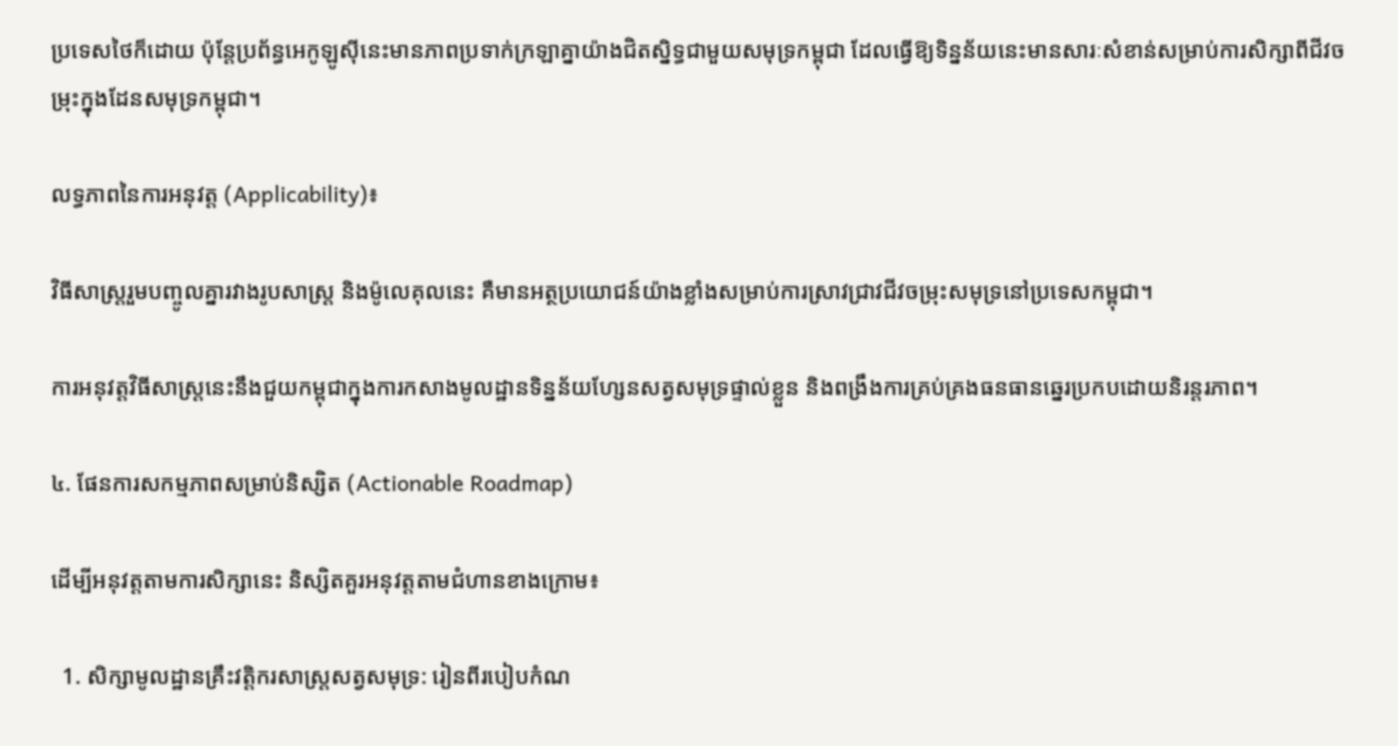ប្រទេសថៃក៏ដោយ ប៉ុន្តែប្រព័ន្ធអេកូឡូស៊ីនេះមានភាពប្រទាក់ក្រឡាគ្នាយ៉ាងជិតស្និទ្ធជាមួយសមុទ្រកម្ពុជា ដែលធ្វើឱ្យទិន្នន័យនេះមានសារៈសំខាន់សម្រាប់ការសិក្សាពីជីវចម្រុះក្នុងដែនសមុទ្រកម្ពុជា។

លទ្ធភាពនៃការអនុវត្ត (Applicability)៖

វិធីសាស្ត្ររួមបញ្ចូលគ្នារវាងរូបសាស្ត្រ និងម៉ូលេគុលនេះ គឺមានអត្ថប្រយោជន៍យ៉ាងខ្លាំងសម្រាប់ការស្រាវជ្រាវជីវចម្រុះសមុទ្រនៅប្រទេសកម្ពុជា។

ការអនុវត្តវិធីសាស្ត្រនេះនឹងជួយកម្ពុជាក្នុងការកសាងមូលដ្ឋានទិន្នន័យហ្សែនសត្វសមុទ្រផ្ទាល់ខ្លួន និងពង្រឹងការគ្រប់គ្រងធនធានឆ្នេរប្រកបដោយនិរន្តរភាព។

៤. ផែនការសកម្មភាពសម្រាប់និស្សិត (Actionable Roadmap)

ដើម្បីអនុវត្តតាមការសិក្សានេះ និស្សិតគួរអនុវត្តតាមជំហានខាងក្រោម៖

  1. សិក្សាមូលដ្ឋានគ្រឹះវត្តិករសាស្ត្រសត្វសមុទ្រ: រៀនពីរបៀបកំណ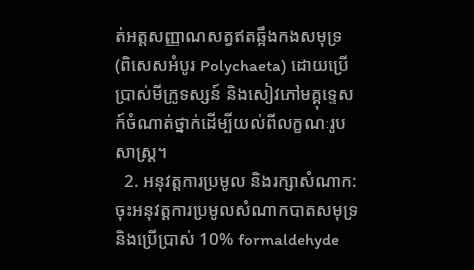ត់អត្តសញ្ញាណសត្វឥតឆ្អឹងកងសមុទ្រ (ពិសេសអំបូរ Polychaeta) ដោយប្រើប្រាស់មីក្រូទស្សន៍ និងសៀវភៅមគ្គុទ្ទេសក៍ចំណាត់ថ្នាក់ដើម្បីយល់ពីលក្ខណៈរូបសាស្ត្រ។
  2. អនុវត្តការប្រមូល និងរក្សាសំណាក: ចុះអនុវត្តការប្រមូលសំណាកបាតសមុទ្រ និងប្រើប្រាស់ 10% formaldehyde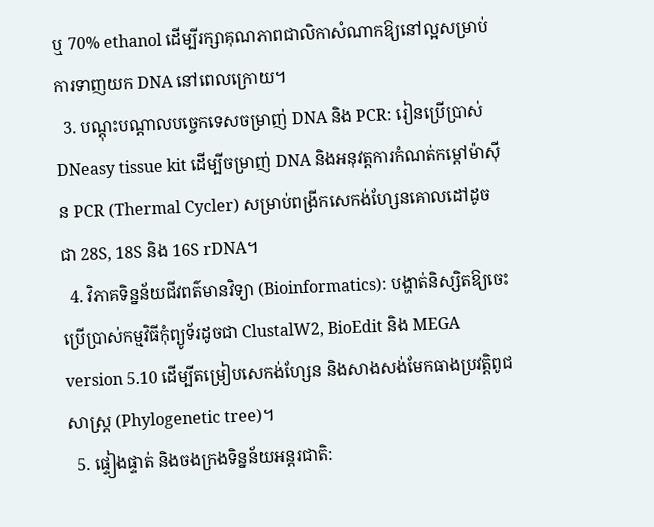ឬ 70% ethanol ដើម្បីរក្សាគុណភាពជាលិកាសំណាកឱ្យនៅល្អសម្រាប់ការទាញយក DNA នៅពេលក្រោយ។
  3. បណ្តុះបណ្តាលបច្ចេកទេសចម្រាញ់ DNA និង PCR: រៀនប្រើប្រាស់ DNeasy tissue kit ដើម្បីចម្រាញ់ DNA និងអនុវត្តការកំណត់កម្តៅម៉ាស៊ីន PCR (Thermal Cycler) សម្រាប់ពង្រីកសេកង់ហ្សែនគោលដៅដូចជា 28S, 18S និង 16S rDNA។
  4. វិភាគទិន្នន័យជីវពត៌មានវិទ្យា (Bioinformatics): បង្ហាត់និស្សិតឱ្យចេះប្រើប្រាស់កម្មវិធីកុំព្យូទ័រដូចជា ClustalW2, BioEdit និង MEGA version 5.10 ដើម្បីតម្រៀបសេកង់ហ្សែន និងសាងសង់មែកធាងប្រវត្តិពូជសាស្ត្រ (Phylogenetic tree)។
  5. ផ្ទៀងផ្ទាត់ និងចងក្រងទិន្នន័យអន្តរជាតិ: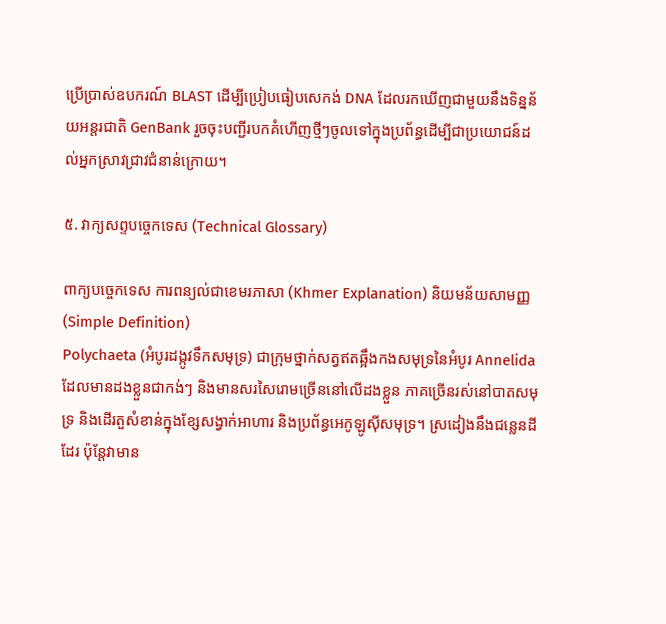ប្រើប្រាស់ឧបករណ៍ BLAST ដើម្បីប្រៀបធៀបសេកង់ DNA ដែលរកឃើញជាមួយនឹងទិន្នន័យអន្តរជាតិ GenBank រួចចុះបញ្ជីរបកគំហើញថ្មីៗចូលទៅក្នុងប្រព័ន្ធដើម្បីជាប្រយោជន៍ដល់អ្នកស្រាវជ្រាវជំនាន់ក្រោយ។

៥. វាក្យសព្ទបច្ចេកទេស (Technical Glossary)

ពាក្យបច្ចេកទេស ការពន្យល់ជាខេមរភាសា (Khmer Explanation) និយមន័យសាមញ្ញ (Simple Definition)
Polychaeta (អំបូរដង្កូវទឹកសមុទ្រ) ជាក្រុមថ្នាក់សត្វឥតឆ្អឹងកងសមុទ្រនៃអំបូរ Annelida ដែលមានដងខ្លួនជាកង់ៗ និងមានសរសៃរោមច្រើននៅលើដងខ្លួន ភាគច្រើនរស់នៅបាតសមុទ្រ និងដើរតួសំខាន់ក្នុងខ្សែសង្វាក់អាហារ និងប្រព័ន្ធអេកូឡូស៊ីសមុទ្រ។ ស្រដៀងនឹងជន្លេនដីដែរ ប៉ុន្តែវាមាន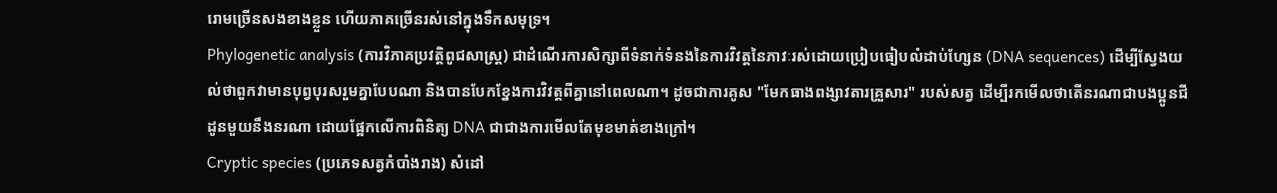រោមច្រើនសងខាងខ្លួន ហើយភាគច្រើនរស់នៅក្នុងទឹកសមុទ្រ។
Phylogenetic analysis (ការវិភាគប្រវត្តិពូជសាស្ត្រ) ជាដំណើរការសិក្សាពីទំនាក់ទំនងនៃការវិវត្តនៃភាវៈរស់ដោយប្រៀបធៀបលំដាប់ហ្សែន (DNA sequences) ដើម្បីស្វែងយល់ថាពួកវាមានបុព្វបុរសរួមគ្នាបែបណា និងបានបែកខ្នែងការវិវត្តពីគ្នានៅពេលណា។ ដូចជាការគូស "មែកធាងពង្សាវតារគ្រួសារ" របស់សត្វ ដើម្បីរកមើលថាតើនរណាជាបងប្អូនជីដូនមួយនឹងនរណា ដោយផ្អែកលើការពិនិត្យ DNA ជាជាងការមើលតែមុខមាត់ខាងក្រៅ។
Cryptic species (ប្រភេទសត្វកំបាំងរាង) សំដៅ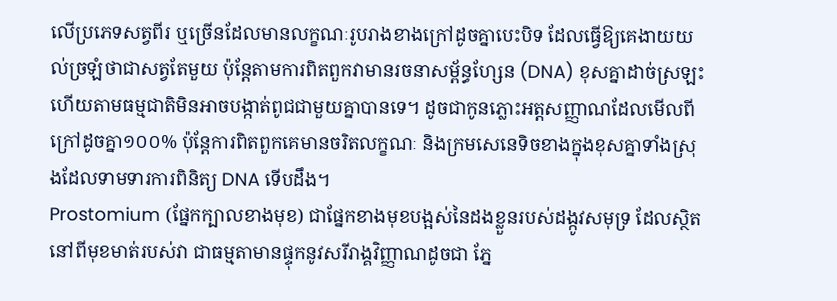លើប្រភេទសត្វពីរ ឬច្រើនដែលមានលក្ខណៈរូបរាងខាងក្រៅដូចគ្នាបេះបិទ ដែលធ្វើឱ្យគេងាយយល់ច្រឡំថាជាសត្វតែមួយ ប៉ុន្តែតាមការពិតពួកវាមានរចនាសម្ព័ន្ធហ្សែន (DNA) ខុសគ្នាដាច់ស្រឡះ ហើយតាមធម្មជាតិមិនអាចបង្កាត់ពូជជាមួយគ្នាបានទេ។ ដូចជាកូនភ្លោះអត្តសញ្ញាណដែលមើលពីក្រៅដូចគ្នា១០០% ប៉ុន្តែការពិតពួកគេមានចរិតលក្ខណៈ និងក្រមសេនេទិចខាងក្នុងខុសគ្នាទាំងស្រុងដែលទាមទារការពិនិត្យ DNA ទើបដឹង។
Prostomium (ផ្នែកក្បាលខាងមុខ) ជាផ្នែកខាងមុខបង្អស់នៃដងខ្លួនរបស់ដង្កូវសមុទ្រ ដែលស្ថិតនៅពីមុខមាត់របស់វា ជាធម្មតាមានផ្ទុកនូវសរីរាង្គវិញ្ញាណដូចជា ភ្នែ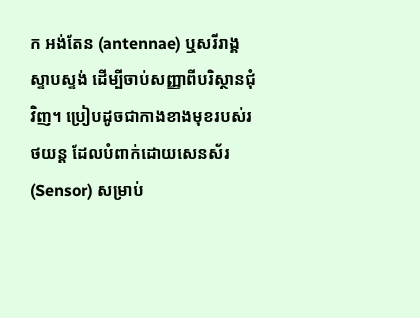ក អង់តែន (antennae) ឬសរីរាង្គស្ទាបស្ទង់ ដើម្បីចាប់សញ្ញាពីបរិស្ថានជុំវិញ។ ប្រៀបដូចជាកាងខាងមុខរបស់រថយន្ត ដែលបំពាក់ដោយសេនស័រ (Sensor) សម្រាប់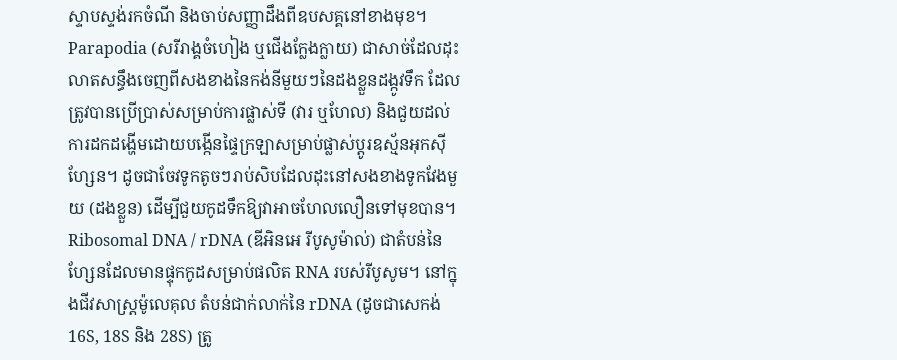ស្ទាបស្ទង់រកចំណី និងចាប់សញ្ញាដឹងពីឧបសគ្គនៅខាងមុខ។
Parapodia (សរីរាង្គចំហៀង ឬជើងក្លែងក្លាយ) ជាសាច់ដែលដុះលាតសន្ធឹងចេញពីសងខាងនៃកង់នីមួយៗនៃដងខ្លួនដង្កូវទឹក ដែលត្រូវបានប្រើប្រាស់សម្រាប់ការផ្លាស់ទី (វារ ឬហែល) និងជួយដល់ការដកដង្ហើមដោយបង្កើនផ្ទៃក្រឡាសម្រាប់ផ្លាស់ប្តូរឧស្ម័នអុកស៊ីហ្សែន។ ដូចជាចែវទូកតូចៗរាប់សិបដែលដុះនៅសងខាងទូកវែងមួយ (ដងខ្លួន) ដើម្បីជួយកូដទឹកឱ្យវាអាចហែលលឿនទៅមុខបាន។
Ribosomal DNA / rDNA (ឌីអិនអេ រីបូសូម៉ាល់) ជាតំបន់នៃហ្សែនដែលមានផ្ទុកកូដសម្រាប់ផលិត RNA របស់រីបូសូម។ នៅក្នុងជីវសាស្ត្រម៉ូលេគុល តំបន់ជាក់លាក់នៃ rDNA (ដូចជាសេកង់ 16S, 18S និង 28S) ត្រូ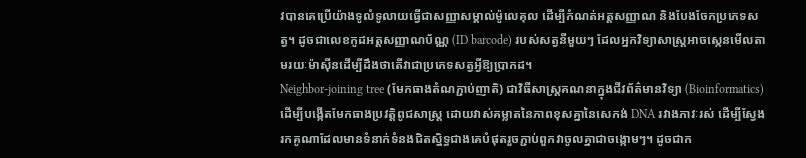វបានគេប្រើយ៉ាងទូលំទូលាយធ្វើជាសញ្ញាសម្គាល់ម៉ូលេគុល ដើម្បីកំណត់អត្តសញ្ញាណ និងបែងចែកប្រភេទសត្វ។ ដូចជាលេខកូដអត្តសញ្ញាណប័ណ្ណ (ID barcode) របស់សត្វនីមួយៗ ដែលអ្នកវិទ្យាសាស្ត្រអាចស្កេនមើលតាមរយៈម៉ាស៊ីនដើម្បីដឹងថាតើវាជាប្រភេទសត្វអ្វីឱ្យប្រាកដ។
Neighbor-joining tree (មែកធាងតំណភ្ជាប់ញាតិ) ជាវិធីសាស្ត្រគណនាក្នុងជីវព័ត៌មានវិទ្យា (Bioinformatics) ដើម្បីបង្កើតមែកធាងប្រវត្តិពូជសាស្ត្រ ដោយវាស់គម្លាតនៃភាពខុសគ្នានៃសេកង់ DNA រវាងភាវៈរស់ ដើម្បីស្វែងរកគូណាដែលមានទំនាក់ទំនងជិតស្និទ្ធជាងគេបំផុតរួចភ្ជាប់ពួកវាចូលគ្នាជាចង្កោមៗ។ ដូចជាក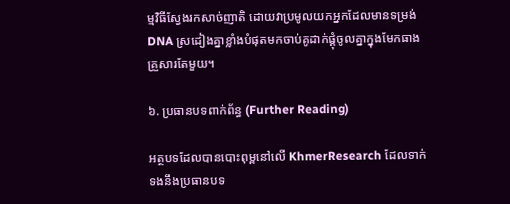ម្មវិធីស្វែងរកសាច់ញាតិ ដោយវាប្រមូលយកអ្នកដែលមានទម្រង់ DNA ស្រដៀងគ្នាខ្លាំងបំផុតមកចាប់គូដាក់ផ្គុំចូលគ្នាក្នុងមែកធាងគ្រួសារតែមួយ។

៦. ប្រធានបទពាក់ព័ន្ធ (Further Reading)

អត្ថបទដែលបានបោះពុម្ពនៅលើ KhmerResearch ដែលទាក់ទងនឹងប្រធានបទ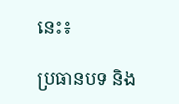នេះ៖

ប្រធានបទ និង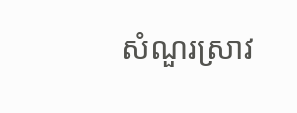សំណួរស្រាវ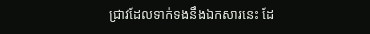ជ្រាវដែលទាក់ទងនឹងឯកសារនេះ ដែ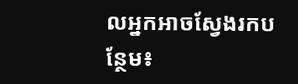លអ្នកអាចស្វែងរកបន្ថែម៖